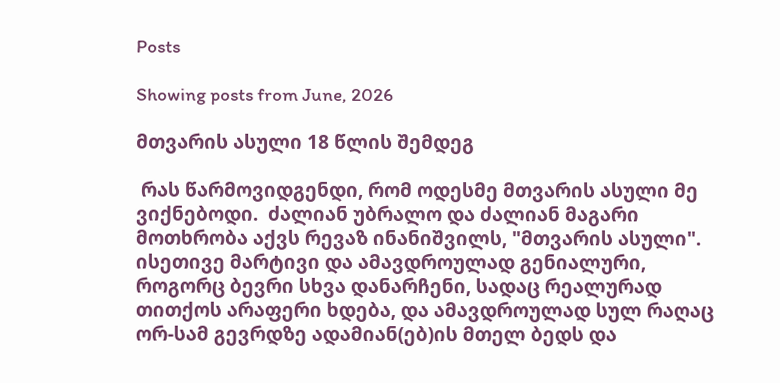Posts

Showing posts from June, 2026

მთვარის ასული 18 წლის შემდეგ

 რას წარმოვიდგენდი, რომ ოდესმე მთვარის ასული მე ვიქნებოდი.  ძალიან უბრალო და ძალიან მაგარი მოთხრობა აქვს რევაზ ინანიშვილს, "მთვარის ასული". ისეთივე მარტივი და ამავდროულად გენიალური, როგორც ბევრი სხვა დანარჩენი, სადაც რეალურად თითქოს არაფერი ხდება, და ამავდროულად სულ რაღაც ორ-სამ გევრდზე ადამიან(ებ)ის მთელ ბედს და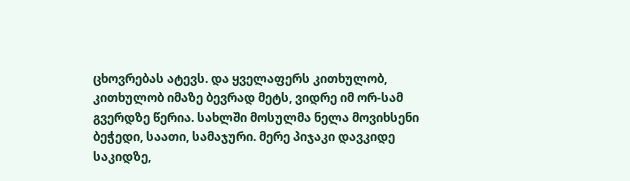ცხოვრებას ატევს. და ყველაფერს კითხულობ, კითხულობ იმაზე ბევრად მეტს, ვიდრე იმ ორ-სამ გვერდზე წერია. სახლში მოსულმა ნელა მოვიხსენი ბეჭედი, საათი, სამაჯური. მერე პიჯაკი დავკიდე საკიდზე,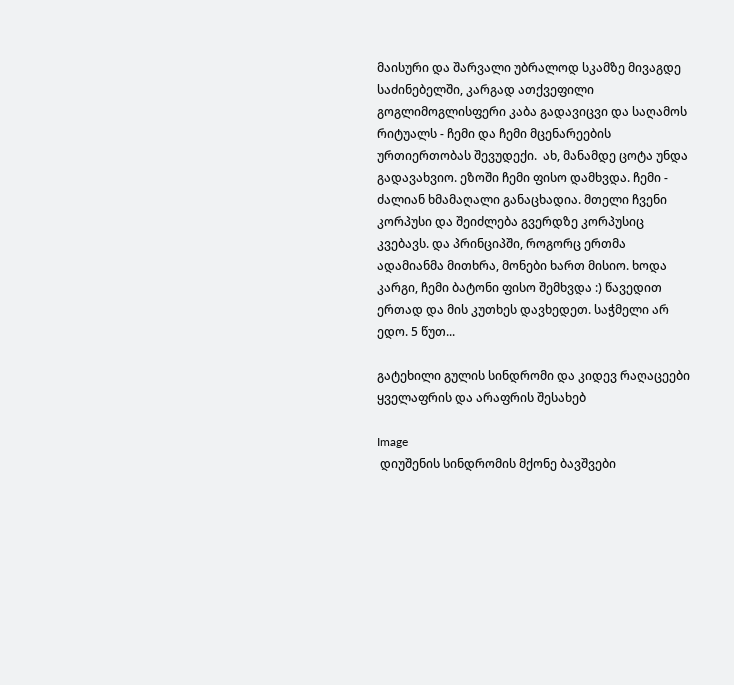მაისური და შარვალი უბრალოდ სკამზე მივაგდე საძინებელში, კარგად ათქვეფილი გოგლიმოგლისფერი კაბა გადავიცვი და საღამოს რიტუალს - ჩემი და ჩემი მცენარეების ურთიერთობას შევუდექი.  ახ, მანამდე ცოტა უნდა გადავახვიო. ეზოში ჩემი ფისო დამხვდა. ჩემი - ძალიან ხმამაღალი განაცხადია. მთელი ჩვენი კორპუსი და შეიძლება გვერდზე კორპუსიც კვებავს. და პრინციპში, როგორც ერთმა ადამიანმა მითხრა, მონები ხართ მისიო. ხოდა კარგი, ჩემი ბატონი ფისო შემხვდა :) წავედით ერთად და მის კუთხეს დავხედეთ. საჭმელი არ ედო. 5 წუთ...

გატეხილი გულის სინდრომი და კიდევ რაღაცეები ყველაფრის და არაფრის შესახებ

Image
 დიუშენის სინდრომის მქონე ბავშვები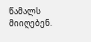წამალს მიიღებენ.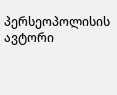პერსეოპოლისის ავტორი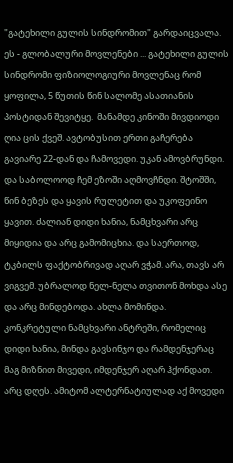"გატეხილი გულის სინდრომით" გარდაიცვალა. ეს - გლობალური მოვლენები ... გატეხილი გულის სინდრომი ფიზიოლოგიური მოვლენაც რომ ყოფილა, 5 წუთის წინ სალომე ასათიანის პოსტიდან შევიტყე.  მანამდე კინოში მივდიოდი ღია ცის ქვეშ. ავტობუსით ერთი გაჩერება გავიარე 22-დან და ჩამოვედი. უკან ამოვბრუნდი. და საბოლოოდ ჩემ ეზოში აღმოვჩნდი. შტოშში, წინ ბეზეს და ყავის რულეტით და უკოფეინო ყავით. ძალიან დიდი ხანია, ნამცხვარი არც მიყიდია და არც გამომიცხია. და საერთოდ, ტკბილს ფაქტობრივად აღარ ვჭამ. არა, თავს არ ვიგვემ. უბრალოდ ნელ-ნელა თვითონ მოხდა ასე და არც მინდებოდა. ახლა მომინდა. კონკრეტული ნამცხვარი ანტრეში, რომელიც დიდი ხანია, მინდა გავსინჯო და რამდენჯერაც მაგ მიზნით მივედი, იმდენჯერ აღარ ჰქონდათ. არც დღეს. ამიტომ ალტერნატიულად აქ მოვედი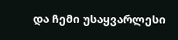და ჩემი უსაყვარლესი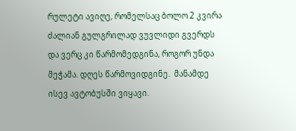რულეტი ავიღე, რომელსაც ბოლო 2 კვირა ძალიან გულგრილად ვუვლიდი გვერდს და ვერც კი წარმომედგინა, როგორ უნდა მეჭამა. დღეს წარმოვიდგინე.  მანამდე ისევ ავტობუსში ვიყავი.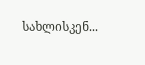სახლისკენ...